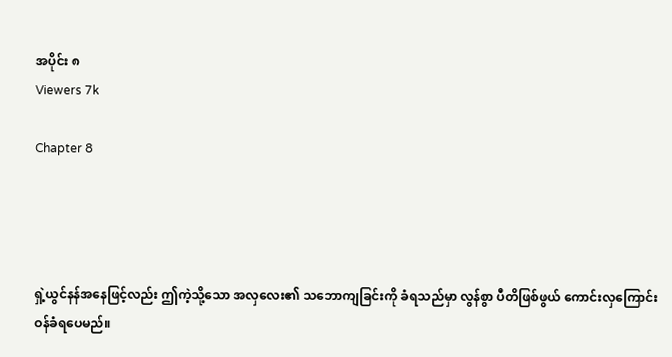အပိုင်း ၈
Viewers 7k

Chapter 8




ရှဲ့ယွင်နန်အနေဖြင့်လည်း ဤကဲ့သို့သော အလှလေး၏ သဘောကျခြင်းကို ခံရသည်မှာ လွန်စွာ ပီတိဖြစ်ဖွယ် ကောင်းလှကြောင်း ဝန်ခံရပေမည်။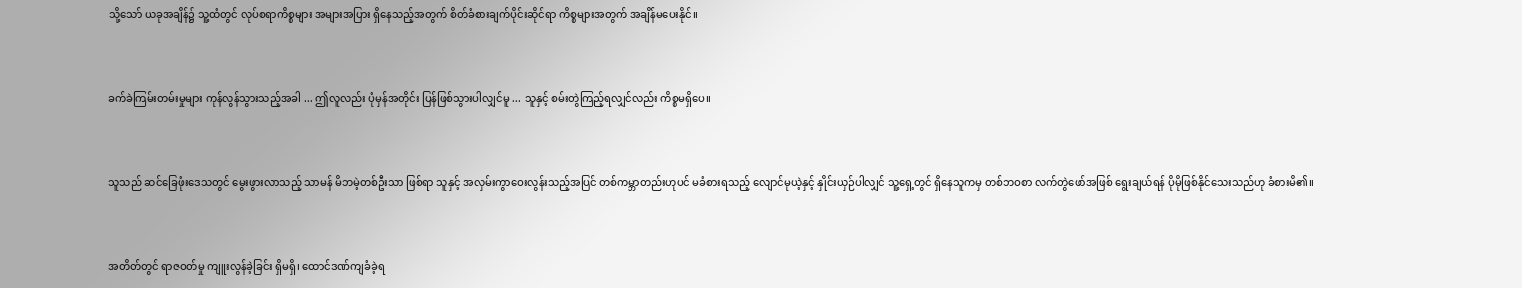သို့သော် ယခုအချိန်၌ သူ့ထံတွင် လုပ်စရာကိစ္စများ အများအပြား ရှိနေသည့်အတွက် စိတ်ခံစားချက်ပိုင်းဆိုင်ရာ ကိစ္စများအတွက် အချိန်မပေးနိုင်။


ခက်ခဲကြမ်းတမ်းမှုများ ကုန်လွန်သွားသည့်အခါ ... ဤလူလည်း ပုံမှန်အတိုင်း ပြန်ဖြစ်သွားပါလျှင်မူ ... သူနှင့် စမ်းတွဲကြည့်ရလျှင်လည်း ကိစ္စမရှိပေ။


သူသည် ဆင်ခြေဖုံးဒေသတွင် မွေးဖွားလာသည့် သာမန် မိဘမဲ့တစ်ဦးသာ ဖြစ်ရာ သူနှင့် အလှမ်းကွာဝေးလွန်းသည့်အပြင် တစ်ကမ္ဘာတည်းဟုပင် မခံစားရသည့် လျောင်မုယဲ့နှင့် နှိုင်းယှဉ်ပါလျှင် သူ့ရှေ့တွင် ရှိနေသူကမှ တစ်ဘဝစာ လက်တွဲဖော်အဖြစ် ရွေးချယ်ရန် ပိုမိုဖြစ်နိုင်သေးသည်ဟု ခံစားမိ၏။


အတိတ်တွင် ရာဇဝတ်မှု ကျူးလွန်ခဲ့ခြင်း ရှိမရှိ၊ ထောင်ဒဏ်ကျခံခဲ့ရ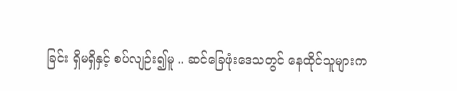ခြင်း ရှိမရှိနှင့် စပ်လျဉ်း၍မူ .. ဆင်ခြေဖုံးဒေသတွင် နေထိုင်သူများက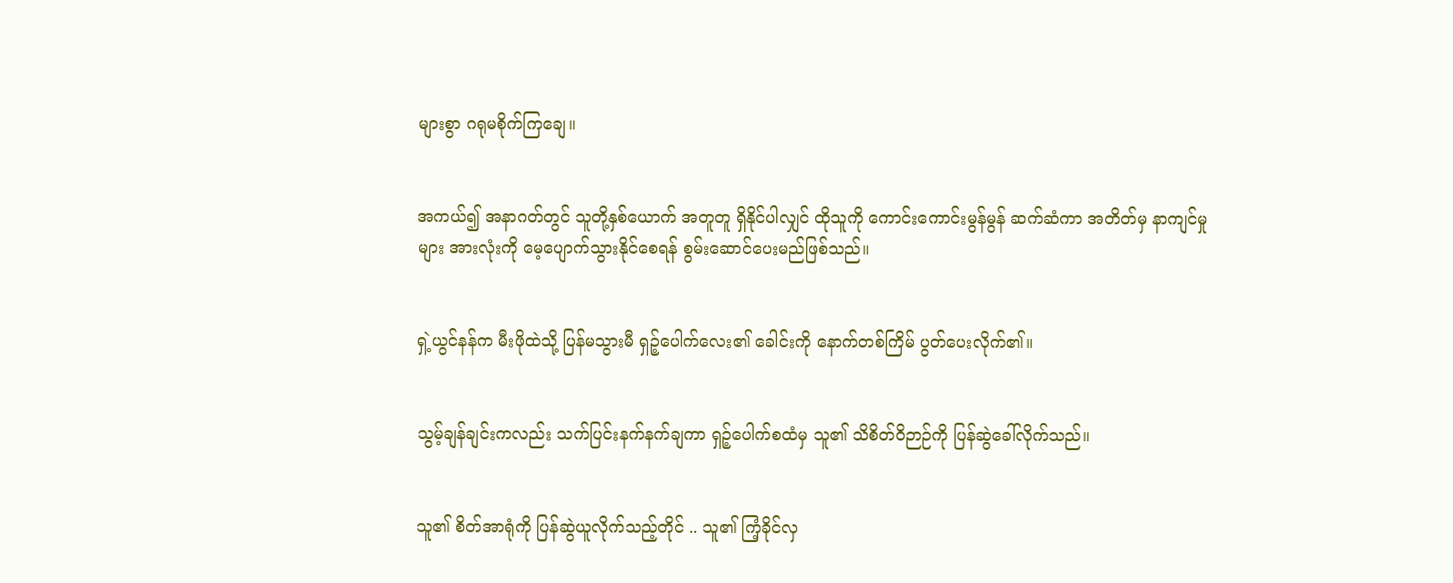များစွာ ဂရုမစိုက်ကြချေ။


အကယ်၍ အနာဂတ်တွင် သူတို့နှစ်ယောက် အတူတူ ရှိနိုင်ပါလျှင် ထိုသူကို ကောင်းကောင်းမွန်မွန် ဆက်ဆံကာ အတိတ်မှ နာကျင်မှုများ အားလုံးကို မေ့ပျောက်သွားနိုင်စေရန် စွမ်းဆောင်ပေးမည်ဖြစ်သည်။


ရှဲ့ယွင်နန်က မီးဖိုထဲသို့ ပြန်မသွားမီ ရှဉ့်ပေါက်လေး၏ ခေါင်းကို နောက်တစ်ကြိမ် ပွတ်ပေးလိုက်၏။


သွမ့်ချန်ချင်းကလည်း သက်ပြင်းနက်နက်ချကာ ရှဉ့်ပေါက်စထံမှ သူ၏ သိစိတ်ဝိဉာဉ်ကို ပြန်ဆွဲခေါ်လိုက်သည်။


သူ၏ စိတ်အာရုံကို ပြန်ဆွဲယူလိုက်သည့်တိုင် .. သူ၏ ကြံ့ခိုင်လှ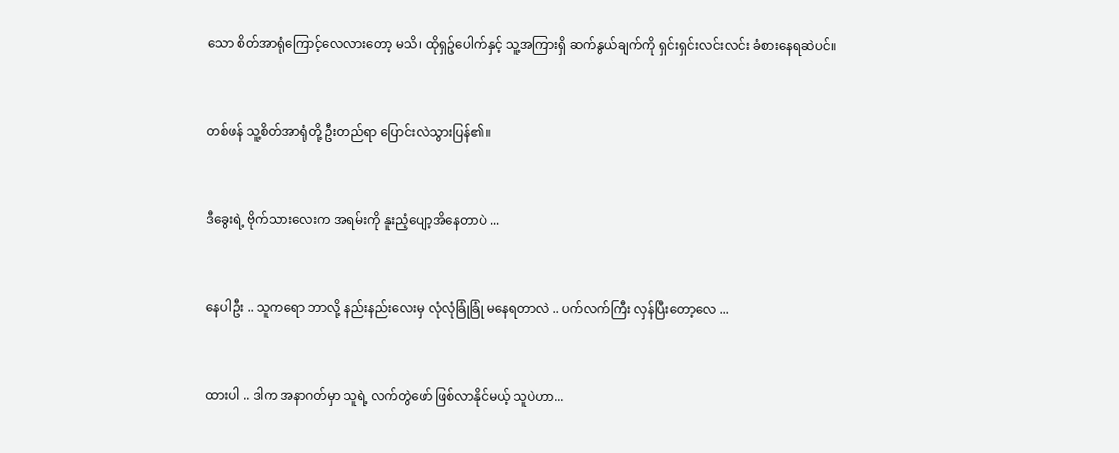သော စိတ်အာရုံကြောင့်လေလားတော့ မသိ၊ ထိုရှဉ့်ပေါက်နှင့် သူ့အကြားရှိ ဆက်နွယ်ချက်ကို ရှင်းရှင်းလင်းလင်း ခံစားနေရဆဲပင်။


တစ်ဖန် သူ့စိတ်အာရုံတို့ ဦးတည်ရာ ပြောင်းလဲသွားပြန်၏။


ဒီခွေးရဲ့ ဗိုက်သားလေးက အရမ်းကို နူးညံ့ပျော့အိနေတာပဲ ...


နေပါဦး .. သူကရော ဘာလို့ နည်းနည်းလေးမှ လုံလုံခြုံခြုံ မနေရတာလဲ .. ပက်လက်ကြီး လှန်ပြီးတော့လေ ...


ထားပါ .. ဒါက အနာဂတ်မှာ သူရဲ့ လက်တွဲဖော် ဖြစ်လာနိုင်မယ့် သူပဲဟာ...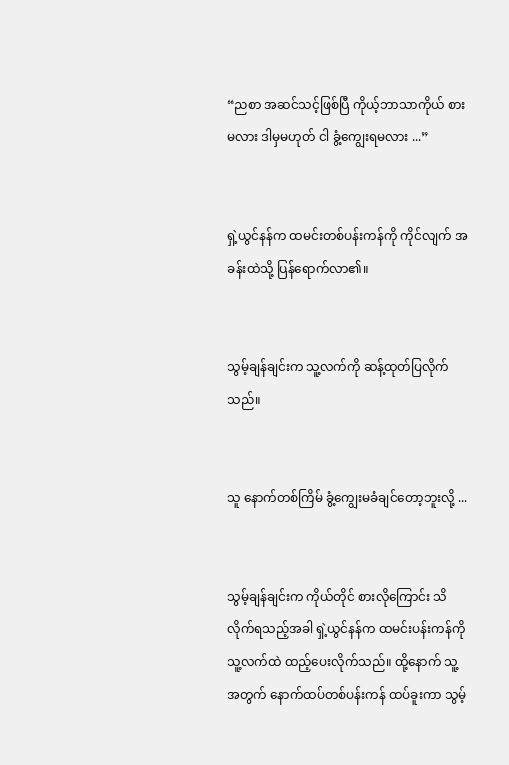“ညစာ အဆင်သင့်ဖြစ်ပြီ ကိုယ့်ဘာသာကိုယ် စားမလား ဒါမှမဟုတ် ငါ ခွံ့ကျွေးရမလား ...”


ရှဲ့ယွင်နန်က ထမင်းတစ်ပန်းကန်ကို ကိုင်လျက် အခန်းထဲသို့ ပြန်ရောက်လာ၏။


သွမ့်ချန်ချင်းက သူ့လက်ကို ဆန့်ထုတ်ပြလိုက်သည်။


သူ နောက်တစ်ကြိမ် ခွံ့ကျွေးမခံချင်တော့ဘူးလို့ ...


သွမ့်ချန်ချင်းက ကိုယ်တိုင် စားလိုကြောင်း သိလိုက်ရသည့်အခါ ရှဲ့ယွင်နန်က ထမင်းပန်းကန်ကို သူ့လက်ထဲ ထည့်ပေးလိုက်သည်။ ထို့နောက် သူ့အတွက် နောက်ထပ်တစ်ပန်းကန် ထပ်ခူးကာ သွမ့်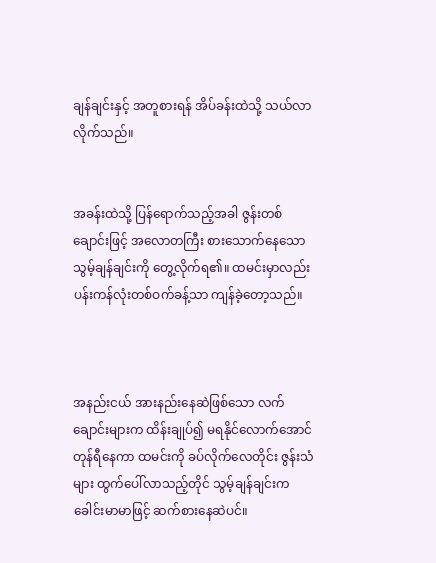ချန်ချင်းနှင့် အတူစားရန် အိပ်ခန်းထဲသို့ သယ်လာလိုက်သည်။


အခန်းထဲသို့ ပြန်ရောက်သည့်အခါ ဇွန်းတစ်ချောင်းဖြင့် အလောတကြီး စားသောက်နေသော သွမ့်ချန်ချင်းကို တွေ့လိုက်ရ၏။ ထမင်းမှာလည်း ပန်းကန်လုံးတစ်ဝက်ခန့်သာ ကျန်ခဲ့တော့သည်။



အနည်းငယ် အားနည်းနေဆဲဖြစ်သော လက်ချောင်းများက ထိန်းချုပ်၍ မရနိုင်လောက်အောင် တုန်ရီနေကာ ထမင်းကို ခပ်လိုက်လေတိုင်း ဇွန်းသံများ ထွက်ပေါ်လာသည့်တိုင် သွမ့်ချန်ချင်းက ခေါင်းမာမာဖြင့် ဆက်စားနေဆဲပင်။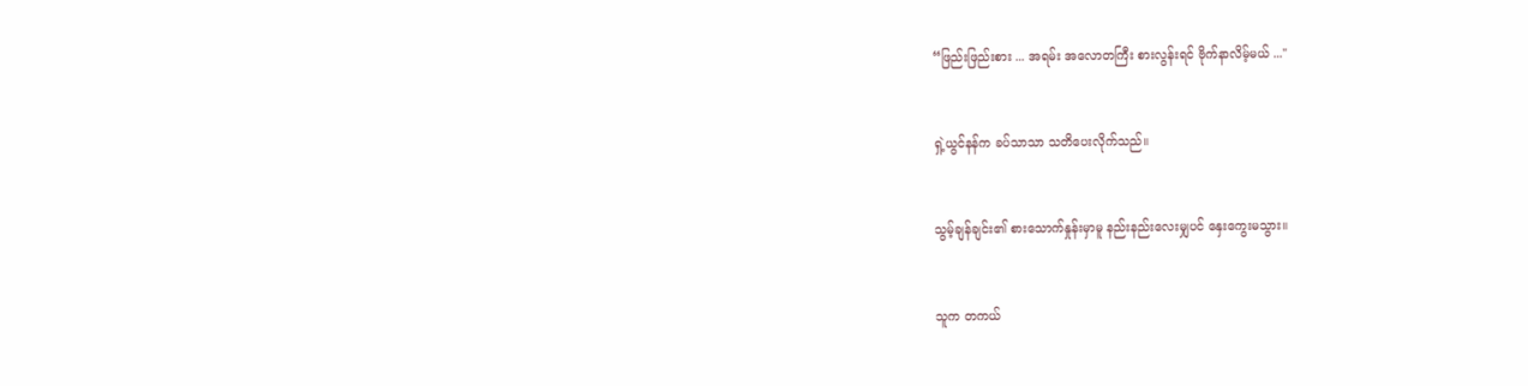“ဖြည်းဖြည်းစား ... အရမ်း အလောတကြီး စားလွန်းရင် ဗိုက်နာလိမ့်မယ် ..."


ရှဲ့ယွင်နန်က ခပ်သာသာ သတိပေးလိုက်သည်။


သွမ့်ချန်ချင်း၏ စားသောက်နှုန်းမှာမူ နည်းနည်းလေးမျှပင် နှေးကွေးမသွား။


သူက တကယ်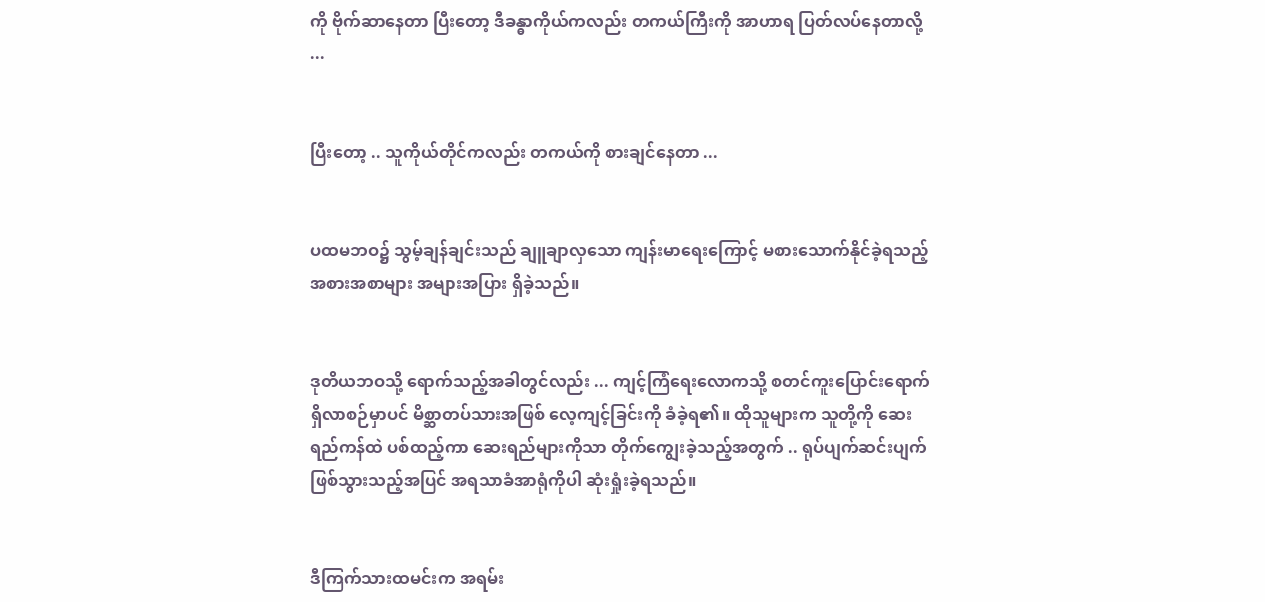ကို ဗိုက်ဆာနေတာ ပြီးတော့ ဒီခန္ဓာကိုယ်ကလည်း တကယ်ကြီးကို အာဟာရ ပြတ်လပ်နေတာလို့ ...


ပြီးတော့ .. သူကိုယ်တိုင်ကလည်း တကယ်ကို စားချင်နေတာ ...


ပထမဘဝ၌ သွမ့်ချန်ချင်းသည် ချူချာလှသော ကျန်းမာရေးကြောင့် မစားသောက်နိုင်ခဲ့ရသည့် အစားအစာများ အများအပြား ရှိခဲ့သည်။


ဒုတိယဘဝသို့ ရောက်သည့်အခါတွင်လည်း ... ကျင့်ကြံရေးလောကသို့ စတင်ကူးပြောင်းရောက်ရှိလာစဉ်မှာပင် မိစ္ဆာတပ်သားအဖြစ် လေ့ကျင့်ခြင်းကို ခံခဲ့ရ၏။ ထိုသူများက သူတို့ကို ဆေးရည်ကန်ထဲ ပစ်ထည့်ကာ ဆေးရည်များကိုသာ တိုက်ကျွေးခဲ့သည့်အတွက် .. ရုပ်ပျက်ဆင်းပျက် ဖြစ်သွားသည့်အပြင် အရသာခံအာရုံကိုပါ ဆုံးရှုံးခဲ့ရသည်။


ဒီကြက်သားထမင်းက အရမ်း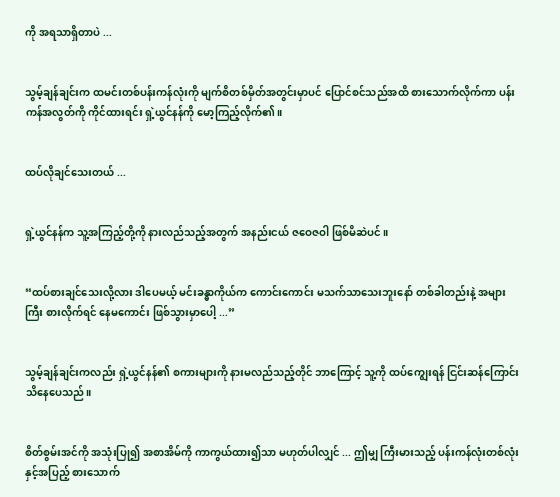ကို အရသာရှိတာပဲ ...


သွမ့်ချန်ချင်းက ထမင်းတစ်ပန်းကန်လုံးကို မျက်စိတစ်မှိတ်အတွင်းမှာပင် ပြောင်စင်သည်အထိ စားသောက်လိုက်ကာ ပန်းကန်အလွတ်ကို ကိုင်ထားရင်း ရှဲ့ယွင်နန်ကို မော့ကြည့်လိုက်၏။


ထပ်လိုချင်သေးတယ် ...


ရှဲ့ယွင်နန်က သူ့အကြည့်တို့ကို နားလည်သည့်အတွက် အနည်းငယ် ဇဝေဇဝါ ဖြစ်မိဆဲပင်။


“ထပ်စားချင်သေးလို့လား ဒါပေမယ့် မင်းခန္ဓာကိုယ်က ကောင်းကောင်း မသက်သာသေးဘူးနော် တစ်ခါတည်းနဲ့ အများကြီး စားလိုက်ရင် နေမကောင်း ဖြစ်သွားမှာပေါ့ ...”


သွမ့်ချန်ချင်းကလည်း ရှဲ့ယွင်နန်၏ စကားများကို နားမလည်သည့်တိုင် ဘာကြောင့် သူ့ကို ထပ်ကျွေးရန် ငြင်းဆန်ကြောင်း သိနေပေသည်။


စိတ်စွမ်းအင်ကို အသုံးပြု၍ အစာအိမ်ကို ကာကွယ်ထား၍သာ မဟုတ်ပါလျှင် ... ဤမျှ ကြီးမားသည့် ပန်းကန်လုံးတစ်လုံးနှင့်အပြည့် စားသောက်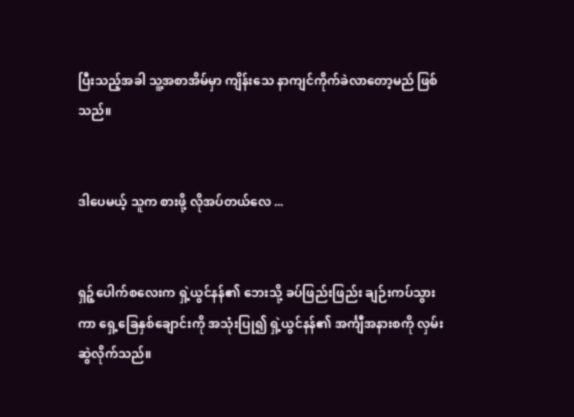ပြီးသည့်အခါ သူ့အစာအိမ်မှာ ကျိန်းသေ နာကျင်ကိုက်ခဲလာတော့မည် ဖြစ်သည်။


ဒါပေမယ့် သူက စားဖို့ လိုအပ်တယ်လေ ...


ရှဉ့်ပေါက်စလေးက ရှဲ့ယွင်နန်၏ ဘေးသို့ ခပ်ဖြည်းဖြည်း ချဉ်းကပ်သွားကာ ရှေ့ခြေနှစ်ချောင်းကို အသုံးပြု၍ ရှဲ့ယွင်နန်၏ အင်္ကျီအနားစကို လှမ်းဆွဲလိုက်သည်။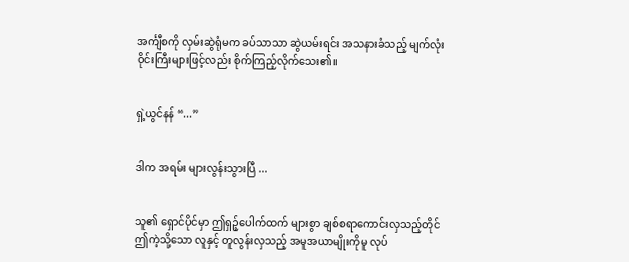အင်္ကျီစကို လှမ်းဆွဲရုံမက ခပ်သာသာ ဆွဲယမ်းရင်း အသနားခံသည့် မျက်လုံးဝိုင်းကြီးများဖြင့်လည်း စိုက်ကြည့်လိုက်သေး၏။


ရှဲ့ယွင်နန် “...”


ဒါက အရမ်း များလွန်းသွားပြီ ...


သူ၏ ရှောင်ပိုင်မှာ ဤရှဉ့်ပေါက်ထက် များစွာ ချစ်စရာကောင်းလှသည့်တိုင် ဤကဲ့သို့သော လူနှင့် တူလွန်းလှသည့် အမူအယာမျိုးကိုမူ လုပ်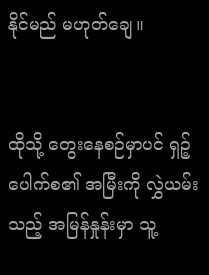နိုင်မည် မဟုတ်ချေ။


ထိုသို့ တွေးနေစဉ်မှာပင် ရှဉ့်ပေါက်စ၏ အမြီးကို လွှဲယမ်းသည့် အမြန်နှုန်းမှာ သူ့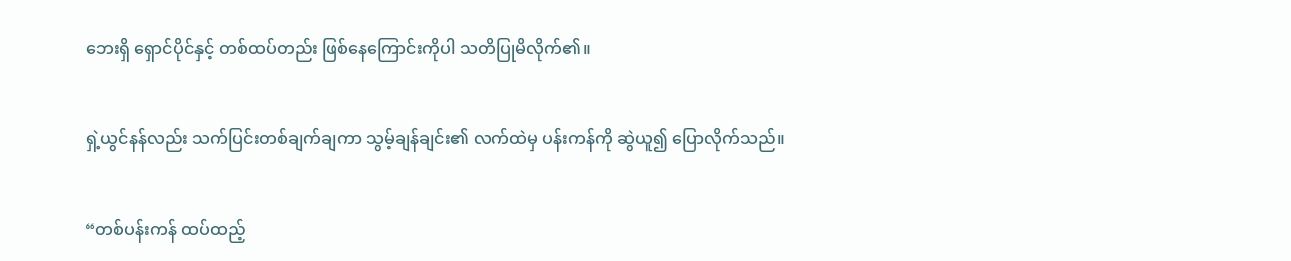ဘေးရှိ ရှောင်ပိုင်နှင့် တစ်ထပ်တည်း ဖြစ်နေကြောင်းကိုပါ သတိပြုမိလိုက်၏။


ရှဲ့ယွင်နန်လည်း သက်ပြင်းတစ်ချက်ချကာ သွမ့်ချန်ချင်း၏ လက်ထဲမှ ပန်းကန်ကို ဆွဲယူ၍ ပြောလိုက်သည်။


“တစ်ပန်းကန် ထပ်ထည့်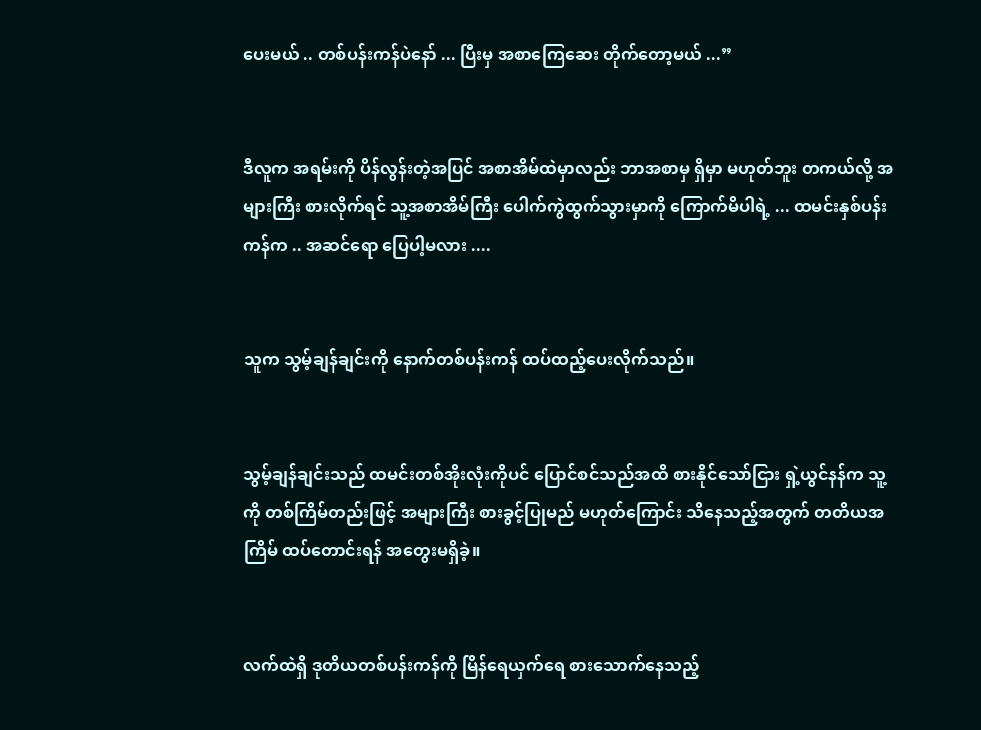ပေးမယ် .. တစ်ပန်းကန်ပဲနော် ... ပြီးမှ အစာကြေဆေး တိုက်တော့မယ် ...”


ဒီလူက အရမ်းကို ပိန်လွန်းတဲ့အပြင် အစာအိမ်ထဲမှာလည်း ဘာအစာမှ ရှိမှာ မဟုတ်ဘူး တကယ်လို့ အများကြီး စားလိုက်ရင် သူ့အစာအိမ်ကြီး ပေါက်ကွဲထွက်သွားမှာကို ကြောက်မိပါရဲ့ ... ထမင်းနှစ်ပန်းကန်က .. အဆင်ရော ပြေပါ့မလား ....


သူက သွမ့်ချန်ချင်းကို နောက်တစ်ပန်းကန် ထပ်ထည့်ပေးလိုက်သည်။


သွမ့်ချန်ချင်းသည် ထမင်းတစ်အိုးလုံးကိုပင် ပြောင်စင်သည်အထိ စားနိုင်သော်ငြား ရှဲ့ယွင်နန်က သူ့ကို တစ်ကြိမ်တည်းဖြင့် အများကြီး စားခွင့်ပြုမည် မဟုတ်ကြောင်း သိနေသည့်အတွက် တတိယအကြိမ် ထပ်တောင်းရန် အတွေးမရှိခဲ့။


လက်ထဲရှိ ဒုတိယတစ်ပန်းကန်ကို မြိန်ရေယှက်ရေ စားသောက်နေသည့်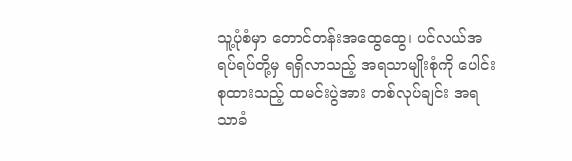သူ့ပုံစံမှာ တောင်တန်းအထွေထွေ၊ ပင်လယ်အရပ်ရပ်တို့မှ ရရှိလာသည့် အရသာမျိုးစုံကို ပေါင်းစုထားသည့် ထမင်းပွဲအား တစ်လုပ်ချင်း အရသာခံ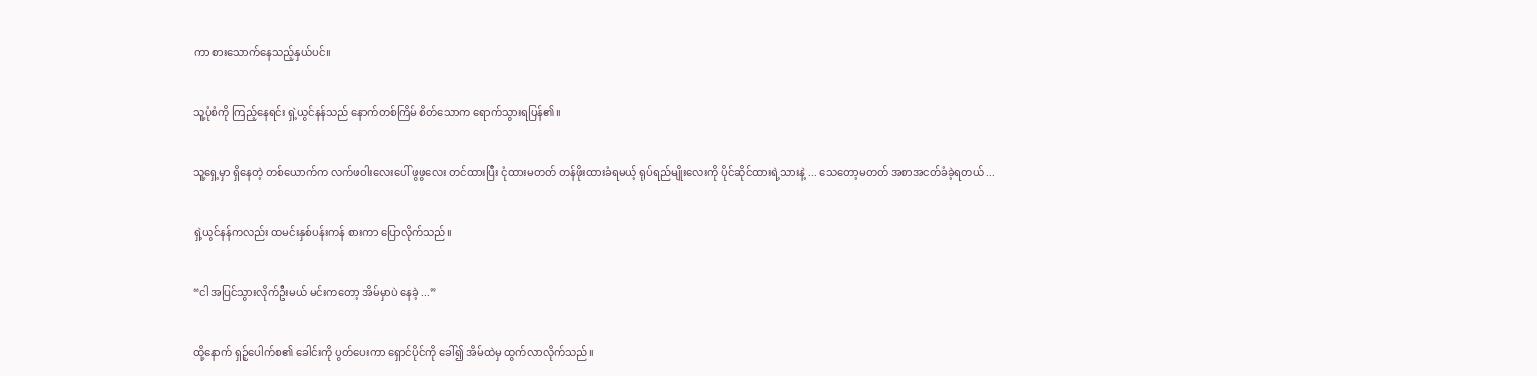ကာ စားသောက်နေသည့်နှယ်ပင်။


သူ့ပုံစံကို ကြည့်နေရင်း ရှဲ့ယွင်နန်သည် နောက်တစ်ကြိမ် စိတ်သောက ရောက်သွားရပြန်၏။


သူ့ရှေ့မှာ ရှိနေတဲ့ တစ်ယောက်က လက်ဖဝါးလေးပေါ် ဖွဖွလေး တင်ထားပြီး ငုံထားမတတ် တန်ဖိုးထားခံရမယ့် ရုပ်ရည်မျိုးလေးကို ပိုင်ဆိုင်ထားရဲ့သားနဲ့ ... သေတော့မတတ် အစာအငတ်ခံခဲ့ရတယ် ...


ရှဲ့ယွင်နန်ကလည်း ထမင်းနှစ်ပန်းကန် စားကာ ပြောလိုက်သည်။


“ငါ အပြင်သွားလိုက်ဦးမယ် မင်းကတော့ အိမ်မှာပဲ နေခဲ့ ...”


ထို့နောက် ရှဉ့်ပေါက်စ၏ ခေါင်းကို ပွတ်ပေးကာ ရှောင်ပိုင်ကို ခေါ်၍ အိမ်ထဲမှ ထွက်လာလိုက်သည်။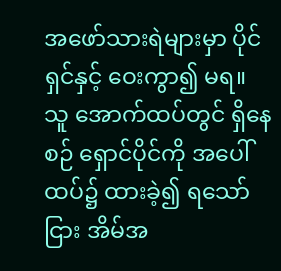အဖော်သားရဲများမှာ ပိုင်ရှင်နှင့် ဝေးကွာ၍ မရ။ သူ အောက်ထပ်တွင် ရှိနေစဉ် ရှောင်ပိုင်ကို အပေါ်ထပ်၌ ထားခဲ့၍ ရသော်ငြား အိမ်အ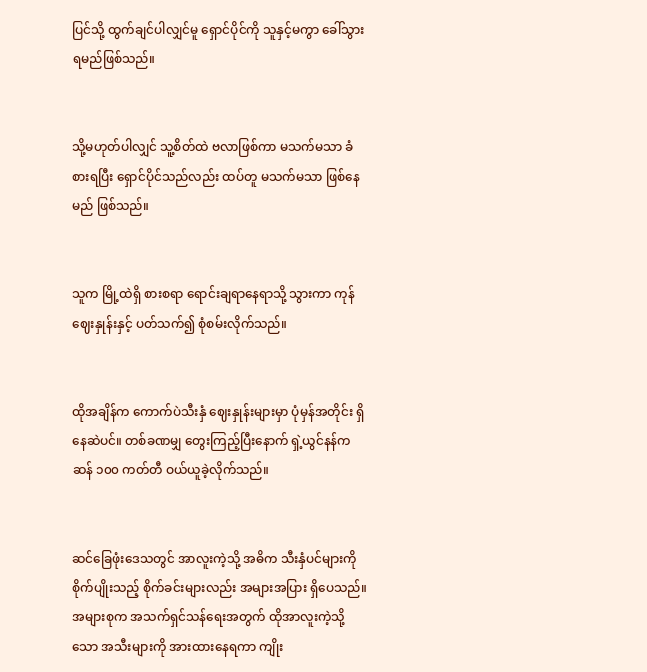ပြင်သို့ ထွက်ချင်ပါလျှင်မူ ရှောင်ပိုင်ကို သူနှင့်မကွာ ခေါ်သွားရမည်ဖြစ်သည်။


သို့မဟုတ်ပါလျှင် သူ့စိတ်ထဲ ဗလာဖြစ်ကာ မသက်မသာ ခံစားရပြီး ရှောင်ပိုင်သည်လည်း ထပ်တူ မသက်မသာ ဖြစ်နေမည် ဖြစ်သည်။


သူက မြို့ထဲရှိ စားစရာ ရောင်းချရာနေရာသို့ သွားကာ ကုန်ဈေးနှုန်းနှင့် ပတ်သက်၍ စုံစမ်းလိုက်သည်။


ထိုအချိန်က ကောက်ပဲသီးနှံ ဈေးနှုန်းများမှာ ပုံမှန်အတိုင်း ရှိနေဆဲပင်။ တစ်ခဏမျှ တွေးကြည့်ပြီးနောက် ရှဲ့ယွင်နန်က ဆန် ၁၀၀ ကတ်တီ ဝယ်ယူခဲ့လိုက်သည်။


ဆင်ခြေဖုံးဒေသတွင် အာလူးကဲ့သို့ အဓိက သီးနှံပင်များကို စိုက်ပျိုးသည့် စိုက်ခင်းများလည်း အများအပြား ရှိပေသည်။ အများစုက အသက်ရှင်သန်ရေးအတွက် ထိုအာလူးကဲ့သို့သော အသီးများကို အားထားနေရကာ ကျိုး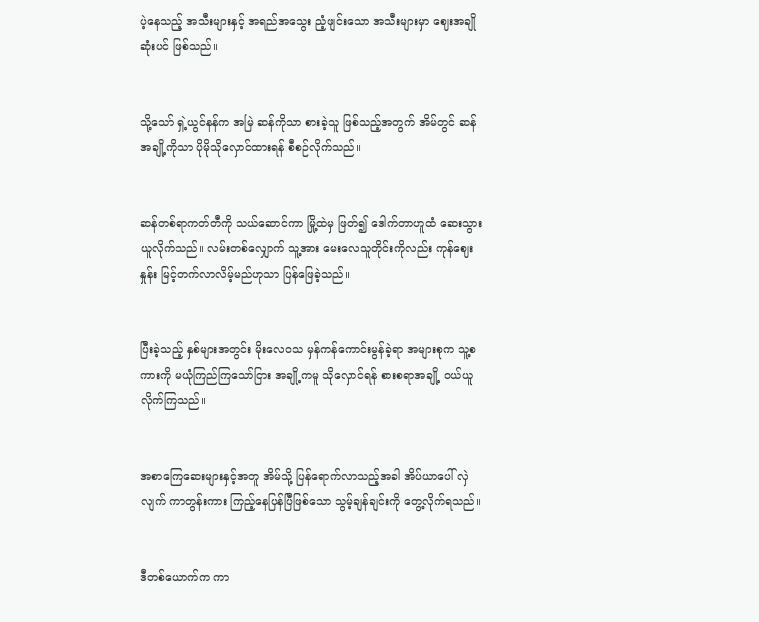ပဲ့နေသည့် အသီးများနှင့် အရည်အသွေး ညံ့ဖျင်းသော အသီးများမှာ ဈေးအချိုဆုံးပင် ဖြစ်သည်။


သို့သော် ရှဲ့ယွင်နန်က အမြဲ ဆန်ကိုသာ စားခဲ့သူ ဖြစ်သည့်အတွက် အိမ်တွင် ဆန်အချို့ကိုသာ ပိုမိုသိုလှောင်ထားရန် စီစဉ်လိုက်သည်။


ဆန်တစ်ရာကတ်တီကို သယ်ဆောင်ကာ မြို့ထဲမှ ဖြတ်၍ ဒေါက်တာဟူထံ ဆေးသွားယူလိုက်သည်။ လမ်းတစ်လျှောက် သူ့အား မေးလေသူတိုင်းကိုလည်း ကုန်ဈေးနှုန်း မြင့်တက်လာလိမ့်မည်ဟုသာ ပြန်ဖြေခဲ့သည်။


ပြီးခဲ့သည့် နှစ်များအတွင်း မိုးလေဝသ မှန်ကန်ကောင်းမွန်ခဲ့ရာ အများစုက သူ့စကားကို မယုံကြည်ကြသော်ငြား အချို့ကမူ သိုလှောင်ရန် စားစရာအချို့ ဝယ်ယူလိုက်ကြသည်။


အစာကြေဆေးများနှင့်အတူ အိမ်သို့ ပြန်ရောက်လာသည့်အခါ အိပ်ယာပေါ် လှဲလျက် ကာတွန်းကား ကြည့်နေပြန်ပြီဖြစ်သော သွမ့်ချန်ချင်းကို တွေ့လိုက်ရသည်။


ဒီတစ်ယောက်က ကာ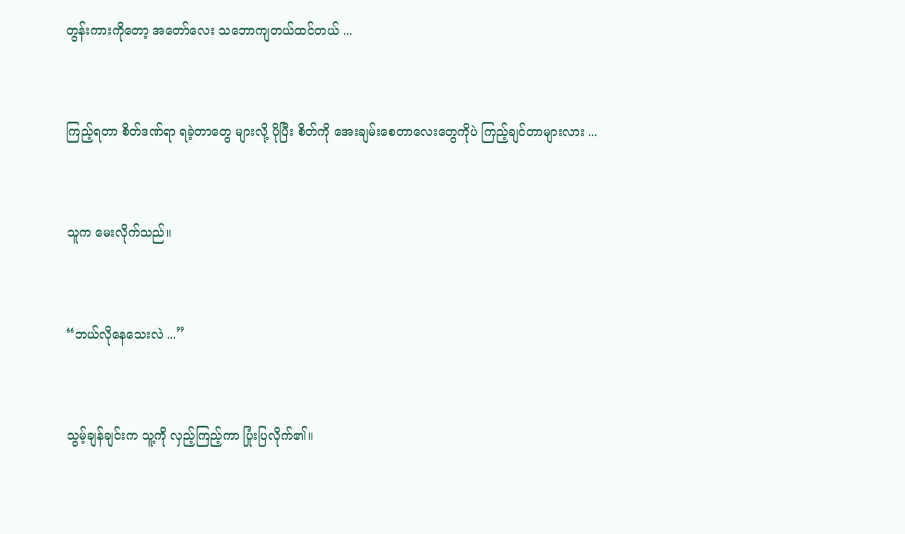တွန်းကားကိုတော့ အတော်လေး သဘောကျတယ်ထင်တယ် ...


ကြည့်ရတာ စိတ်ဒဏ်ရာ ရခဲ့တာတွေ များလို့ ပိုပြီး စိတ်ကို အေးချမ်းစေတာလေးတွေကိုပဲ ကြည့်ချင်တာများလား ...


သူက မေးလိုက်သည်။


“ဘယ်လိုနေသေးလဲ ...”


သွမ့်ချန်ချင်းက သူ့ကို လှည့်ကြည့်ကာ ပြုံးပြလိုက်၏။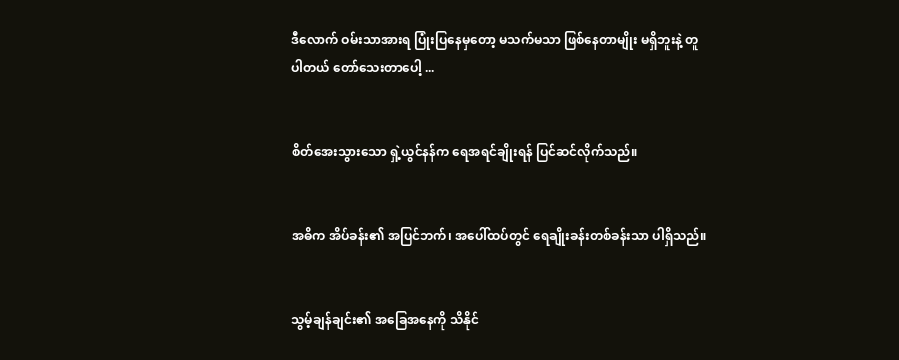ဒီလောက် ဝမ်းသာအားရ ပြုံးပြနေမှတော့ မသက်မသာ ဖြစ်နေတာမျိုး မရှိဘူးနဲ့ တူပါတယ် တော်သေးတာပေါ့ ...


စိတ်အေးသွားသော ရှဲ့ယွင်နန်က ရေအရင်ချိုးရန် ပြင်ဆင်လိုက်သည်။


အဓိက အိပ်ခန်း၏ အပြင်ဘက်၊ အပေါ်ထပ်တွင် ရေချိုးခန်းတစ်ခန်းသာ ပါရှိသည်။


သွမ့်ချန်ချင်း၏ အခြေအနေကို သိနိုင်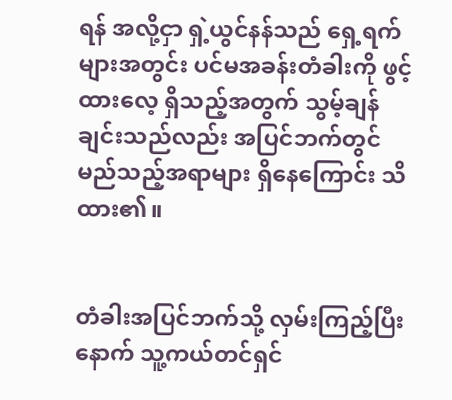ရန် အလို့ငှာ ရှဲ့ယွင်နန်သည် ရှေ့ရက်များအတွင်း ပင်မအခန်းတံခါးကို ဖွင့်ထားလေ့ ရှိသည့်အတွက် သွမ့်ချန်ချင်းသည်လည်း အပြင်ဘက်တွင် မည်သည့်အရာများ ရှိနေကြောင်း သိထား၏။


တံခါးအပြင်ဘက်သို့ လှမ်းကြည့်ပြီးနောက် သူ့ကယ်တင်ရှင်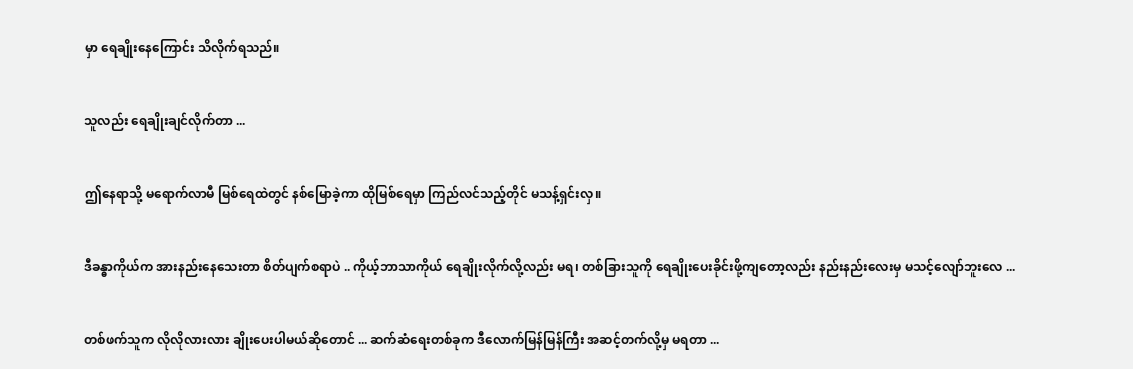မှာ ရေချိုးနေကြောင်း သိလိုက်ရသည်။


သူလည်း ရေချိုးချင်လိုက်တာ ...


ဤနေရာသို့ မရောက်လာမီ မြစ်ရေထဲတွင် နစ်မြောခဲ့ကာ ထိုမြစ်ရေမှာ ကြည်လင်သည့်တိုင် မသန့်ရှင်းလှ။


ဒီခန္ဓာကိုယ်က အားနည်းနေသေးတာ စိတ်ပျက်စရာပဲ .. ကိုယ့်ဘာသာကိုယ် ရေချိုးလိုက်လို့လည်း မရ၊ တစ်ခြားသူကို ရေချိုးပေးခိုင်းဖို့ကျတော့လည်း နည်းနည်းလေးမှ မသင့်လျော်ဘူးလေ ...


တစ်ဖက်သူက လိုလိုလားလား ချိုးပေးပါမယ်ဆိုတောင် ... ဆက်ဆံရေးတစ်ခုက ဒီလောက်မြန်မြန်ကြီး အဆင့်တက်လို့မှ မရတာ ...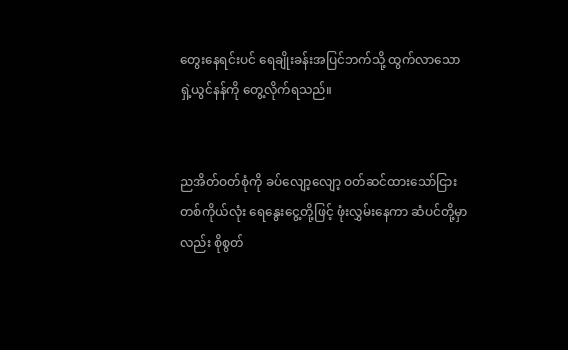တွေးနေရင်းပင် ရေချိုးခန်းအပြင်ဘက်သို့ ထွက်လာသော ရှဲ့ယွင်နန်ကို တွေ့လိုက်ရသည်။


ညအိတ်ဝတ်စုံကို ခပ်လျော့လျော့ ဝတ်ဆင်ထားသော်ငြား တစ်ကိုယ်လုံး ရေနွေးငွေ့တို့ဖြင့် ဖုံးလွှမ်းနေကာ ဆံပင်တို့မှာလည်း စိုစွတ်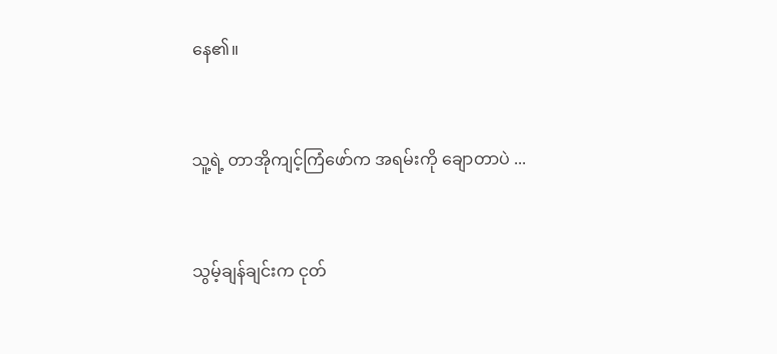နေ၏။


သူ့ရဲ့ တာအိုကျင့်ကြံဖော်က အရမ်းကို ချောတာပဲ ...


သွမ့်ချန်ချင်းက ငုတ်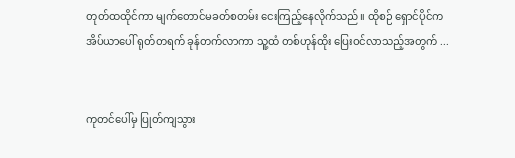တုတ်ထထိုင်ကာ မျက်တောင်မခတ်စတမ်း ငေးကြည့်နေလိုက်သည်။ ထိုစဉ် ရှောင်ပိုင်က အိပ်ယာပေါ် ရုတ်တရက် ခုန်တက်လာကာ သူ့ထံ တစ်ဟုန်ထိုး ပြေးဝင်လာသည့်အတွက် ...


ကုတင်ပေါ်မှ ပြုတ်ကျသွား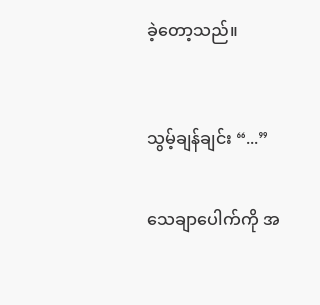ခဲ့တော့သည်။



သွမ့်ချန်ချင်း “...”


သေချာပေါက်ကို အ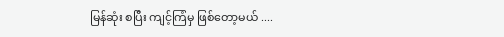မြန်ဆုံး စပြီး ကျင့်ကြံမှ ဖြစ်တော့မယ် ....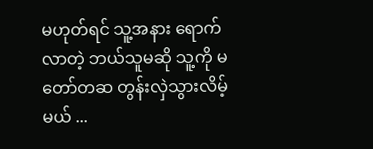မဟုတ်ရင် သူ့အနား ရောက်လာတဲ့ ဘယ်သူမဆို သူ့ကို မတော်တဆ တွန်းလှဲသွားလိမ့်မယ် ...